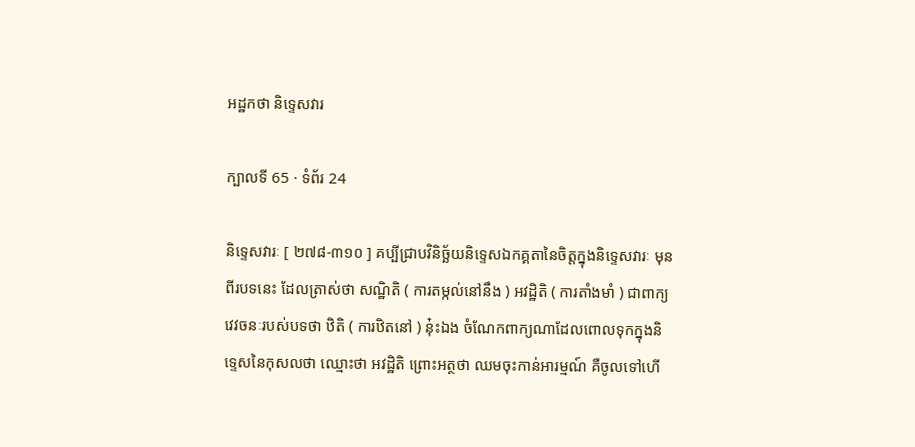អដ្ឋកថា និទ្ទេសវារ

ក្បាលទី 65 · ទំព័រ 24

និទ្ទេសវារៈ [ ២៧៨-៣១០ ] គប្បីជ្រាបវិនិច្ឆ័យនិទ្ទេសឯកគ្គតានៃចិត្តក្នុងនិទ្ទេសវារៈ មុន ពីរបទនេះ ដែលត្រាស់ថា សណ្ឋិតិ ( ការតម្កល់នៅនឹង ) អវដ្ឋិតិ ( ការតាំងមាំ ) ជាពាក្យវេវចនៈរបស់បទថា ឋិតិ ( ការឋិតនៅ ) នុ៎ះឯង ចំណែកពាក្យណាដែលពោលទុកក្នុងនិទ្ទេសនៃកុសលថា ឈ្មោះថា អវដ្ឋិតិ ព្រោះអត្ថថា ឈមចុះកាន់អារម្មណ៍ គឺចូលទៅហើ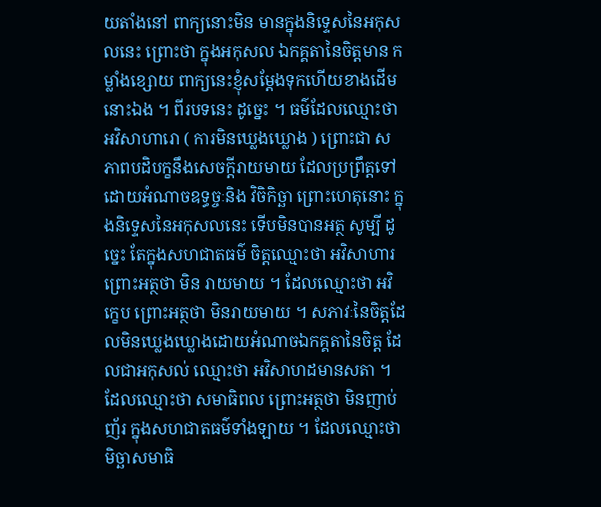យតាំងនៅ ពាក្យនោះមិន មានក្នុងនិទ្ទេសនៃអកុសលនេះ ព្រោះថា ក្នុងអកុសល ឯកគ្គតានៃចិត្តមាន កម្លាំងខ្សោយ ពាក្យនេះខ្ញុំសម្តែងទុកហើយខាងដើមនោះឯង ។ ពីរបទនេះ ដូច្នេះ ។ ធម៌ដែលឈ្មោះថា អវិសាហារោ ( ការមិនឃ្លេងឃ្លោង ) ព្រោះជា សភាពបដិបក្ខនឹងសេចក្តីរាយមាយ ដែលប្រព្រឹត្តទៅដោយអំណាចឧទ្ធច្ចៈនិង វិចិកិច្ឆា ព្រោះហេតុនោះ ក្នុងនិទ្ទេសនៃអកុសលនេះ ទើបមិនបានអត្ថ សូម្បី ដូច្នេះ តែក្នុងសហជាតធម៌ ចិត្តឈ្មោះថា អវិសាហារ ព្រោះអត្ថថា មិន រាយមាយ ។ ដែលឈ្មោះថា អវិក្ខេប ព្រោះអត្ថថា មិនរាយមាយ ។ សភាវៈនៃចិត្តដែលមិនឃ្លេងឃ្លោងដោយអំណាចឯកគ្គតានៃចិត្ត ដែលជាអកុសល់ ឈ្មោះថា អវិសាហដមានសតា ។ ដែលឈ្មោះថា សមាធិពល ព្រោះអត្ថថា មិនញាប់ញ័រ ក្នុងសហជាតធម៌ទាំងឡាយ ។ ដែលឈ្មោះថា មិច្ឆាសមាធិ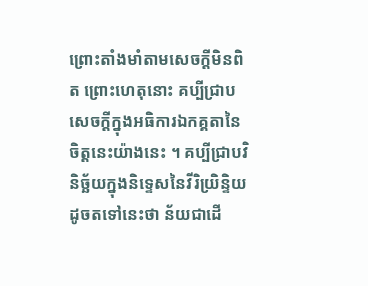ព្រោះតាំងមាំតាមសេចក្តីមិនពិត ព្រោះហេតុនោះ គប្បីជ្រាប សេចក្តីក្នុងអធិការឯកគ្គតានៃចិត្តនេះយ៉ាងនេះ ។ គប្បីជ្រាបវិនិច្ឆ័យក្នុងនិទ្ទេសនៃវីរិយ្រិន្ទិយ ដូចតទៅនេះថា ន័យជាដើ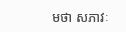មថា សភាវៈ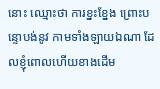នោះ ឈ្មោះថា ការខ្នះខ្នែង ព្រោះបន្ទោបង់នូវ កាមទាំងឡាយឯណា ដែលខ្ញុំពោលហើយខាងដើម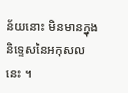ន័យនោះ មិនមានក្នុង និទ្ទេសនៃអកុសលនេះ ។